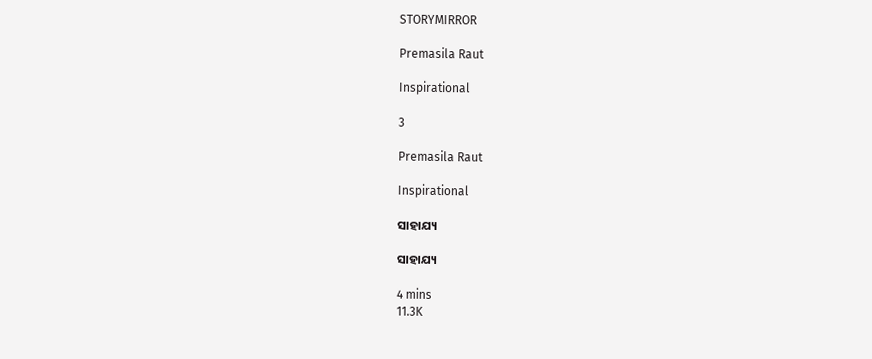STORYMIRROR

Premasila Raut

Inspirational

3

Premasila Raut

Inspirational

ସାହାଯ୍ୟ

ସାହାଯ୍ୟ

4 mins
11.3K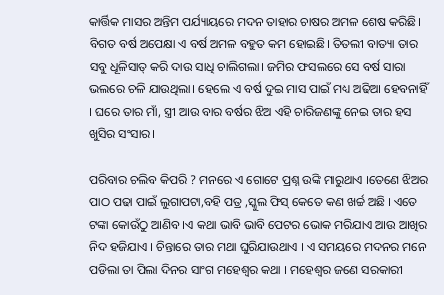କାର୍ତ୍ତିକ ମାସର ଅନ୍ତିମ ପର୍ଯ୍ୟାୟରେ ମଦନ ତାହାର ଚାଷର ଅମଳ ଶେଷ କରିଛି। ବିଗତ ବର୍ଷ ଅପେକ୍ଷା ଏ ବର୍ଷ ଅମଳ ବହୁତ କମ ହୋଇଛି। ତିତଲୀ ବାତ୍ୟା ତାର ସବୁ ଧୂଳିସାତ୍ କରି ଦାଉ ସାଧି ଚାଲିଗଲା। ଜମିର ଫସଲରେ ସେ ବର୍ଷ ସାରା ଭଲରେ ଚଳି ଯାଉଥିଲା। ହେଲେ ଏ ବର୍ଷ ଦୁଇ ମାସ ପାଇଁ ମଧ୍ୟ ଅଢିଆ ହେବନାହିଁ । ଘରେ ତାର ମାଁ, ସ୍ତ୍ରୀ ଆଉ ବାର ବର୍ଷର ଝିଅ ଏହି ଚାରିଜଣଙ୍କୁ ନେଇ ତାର ହସ ଖୁସିର ସଂସାର।

ପରିବାର ଚଲିବ କିପରି ? ମନରେ ଏ ଗୋଟେ ପ୍ରଶ୍ନ ଉଙ୍କି ମାରୁଥାଏ ।ତେଣେ ଝିଅର ପାଠ ପଢା ପାଇଁ ଲୁଗାପଟା,ବହି ପତ୍ର ,ସ୍କୁଲ ଫିସ୍ କେତେ କଣ ଖର୍ଚ୍ଚ ଅଛି । ଏତେ ଟଙ୍କା କୋଉଁଠୁ ଆଣିବ ।ଏ କଥା ଭାବି ଭାବି ପେଟର ଭୋକ ମରିଯାଏ ଆଉ ଆଖିର ନିଦ ହଜିଯାଏ । ଚିନ୍ତାରେ ତାର ମଥା ଘୁରିଯାଉଥାଏ । ଏ ସମୟରେ ମଦନର ମନେ ପଡିଲା ତା ପିଲା ଦିନର ସାଂଗ ମହେଶ୍ଵର କଥା । ମହେଶ୍ବର ଜଣେ ସରକାରୀ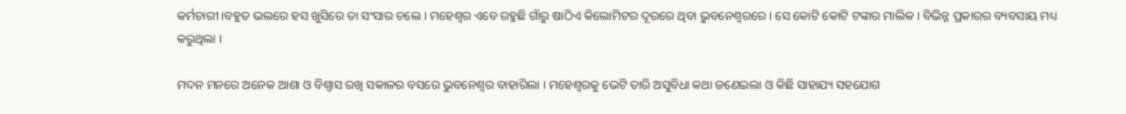କର୍ମଚାରୀ ।ବହୁତ ଭଲରେ ହସ ଖୁସିରେ ତା ସଂସାର ଚଲେ । ମହେଶ୍ଵର ଏବେ ରହୁଛି ଗାଁରୁ ଷାଠିଏ କିଲୋମିଟର ଦୂରରେ ଥିବା ଭୁବନେଶ୍ଵରରେ । ସେ କୋଟି କୋଟି ଟଙ୍କାର ମାଲିକ । ବିଭିନ୍ନ ପ୍ରକାରର ବ୍ୟବସାୟ ମଧ୍ୟ କରୁଥିଲା ।

ମଦନ ମନରେ ଅନେକ ଆଶା ଓ ବିଶ୍ଵାସ ରଖି ସକାଳର ବସରେ ଭୁବନେଶ୍ଵର ବାହାରିଲା । ମହେଶ୍ଵରକୁ ଭେଟି ତାରି ଅସୁବିଧା କଥା ଜଣେଇଲା ଓ କିଛି ସାହାଯ୍ୟ ସହଯୋଗ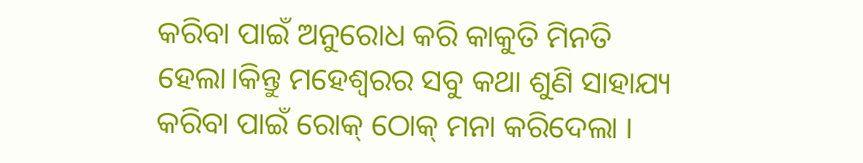କରିବା ପାଇଁ ଅନୁରୋଧ କରି କାକୁତି ମିନତି ହେଲା।କିନ୍ତୁ ମହେଶ୍ଵରର ସବୁ କଥା ଶୁଣି ସାହାଯ୍ୟ କରିବା ପାଇଁ ରୋକ୍ ଠୋକ୍ ମନା କରିଦେଲା ।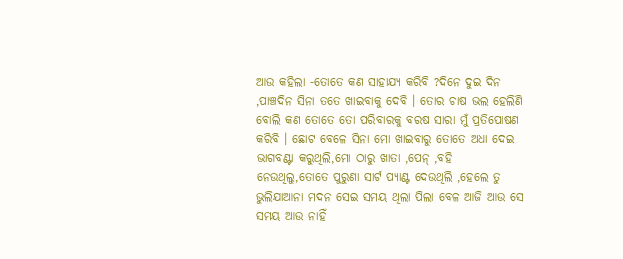ଆଉ କହିଲା -ତୋତେ କଣ ସାହାଯ୍ୟ କରିବି ?ଦିନେ ଦୁଇ ଦିନ ,ପାଞ୍ଚଦିନ ସିନା ତତେ ଖାଇବାକୁ ଦେବି । ତୋର ଚାଷ ଭଲ ହେଲିଣି ବୋଲି କଣ ତୋତେ ତୋ ପରିବାରକୁ ବରଷ ସାରା ମୁଁ ପ୍ରତିପୋଷଣ କରିବି । ଛୋଟ ବେଳେ ସିନା ମୋ ଖାଇବାରୁ ତୋତେ ଅଧା ଦେଇ ଭାଗବଣ୍ଟା କରୁଥିଲି,ମୋ ଠାରୁ ଖାତା ,ପେନ୍ ,ବହି ନେଉଥିଲୁ,ତୋତେ ପୁରୁଣା ସାର୍ଟ ପ୍ୟାଣ୍ଟ ଦେଉଥିଲି ,ହେଲେ ତୁ ଭୁଲିଯାଆନା ମଦନ ସେଇ ସମୟ ଥିଲା ପିଲା ବେଳ ଆଜି ଆଉ ସେ ସମୟ ଆଉ ନାହିଁ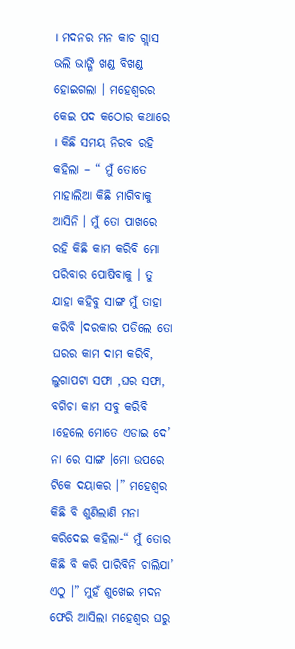। ମଦନର ମନ କାଚ ଗ୍ଲାସ ଭଲି ଭାଙ୍ଗି ଖଣ୍ଡ ବିଖଣ୍ଡ ହୋଇଗଲା । ମହେଶ୍ଵରର କେଇ ପଦ କଠୋର କଥାରେ । କିଛି ସମୟ ନିରବ ରହି କହିଲା – “ ମୁଁ ତୋତେ ମାହାଲିଆ କିଛି ମାଗିବାକୁ ଆସିନି । ମୁଁ ତୋ ପାଖରେ ରହି କିଛି କାମ କରିବି ମୋ ପରିବାର ପୋଷିବାକୁ । ତୁ ଯାହା କହିବୁ ସାଙ୍ଗ ମୁଁ ତାହା କରିବି ।ଦରକାର ପଡିଲେ ତୋ ଘରର କାମ ଦାମ କରିବି, ଲୁଗାପଟା ସଫା ,ଘର ସଫା, ବଗିଚା କାମ ସବୁ କରିବି ।ହେଲେ ମୋତେ ଏଡାଇ ଦେ’ ନା ରେ ସାଙ୍ଗ ।ମୋ ଉପରେ ଟିକେ ଦୟାକର ।” ମହେଶ୍ଵର କିଛି ବି ଶୁଣିଲାଣି ମନା କରିଦେଇ କହିଲା-“ ମୁଁ ତୋର କିଛି ବି କରି ପାରିବିନି ଚାଲିଯା’ ଏଠୁ ।” ମୁହଁ ଶୁଖେଇ ମଦନ ଫେରି ଆସିଲା ମହେଶ୍ଵର ଘରୁ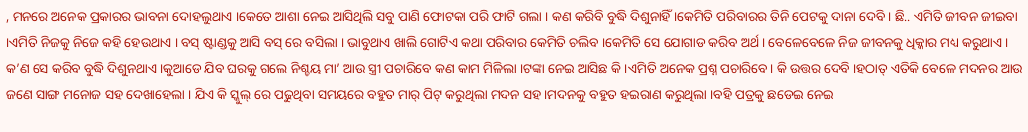, ମନରେ ଅନେକ ପ୍ରକାରର ଭାବନା ଦୋହଲୁଥାଏ ।କେତେ ଆଶା ନେଇ ଆସିଥିଲି ସବୁ ପାଣି ଫୋଟକା ପରି ଫାଟି ଗଲା । କଣ କରିବି ବୁଦ୍ଧି ଦିଶୁନାହିଁ ।କେମିତି ପରିବାରର ତିନି ପେଟକୁ ଦାନା ଦେବି । ଛି.. ଏମିତି ଜୀବନ ଜୀଇବା ।ଏମିତି ନିଜକୁ ନିଜେ କହି ହେଉଥାଏ । ବସ୍ ଷ୍ଟାଣ୍ଡକୁ ଆସି ବସ୍ ରେ ବସିଲା । ଭାବୁଥାଏ ଖାଲି ଗୋଟିଏ କଥା ପରିବାର କେମିତି ଚଲିବ ।କେମିତି ସେ ଯୋଗାଡ କରିବ ଅର୍ଥ । ବେଳେବେଳେ ନିଜ ଜୀବନକୁ ଧିକ୍କାର ମଧ୍ୟ କରୁଥାଏ । କ’ଣ ସେ କରିବ ବୁଦ୍ଧି ଦିଶୁନଥାଏ ।କୁଆଡେ ଯିବ ଘରକୁ ଗଲେ ନିଶ୍ଚୟ ମା’ ଆଉ ସ୍ତ୍ରୀ ପଚାରିବେ କଣ କାମ ମିଳିଲା ।ଟଙ୍କା ନେଇ ଆସିଛ କି ।ଏମିତି ଅନେକ ପ୍ରଶ୍ନ ପଚାରିବେ। କି ଉତ୍ତର ଦେବି ।ହଠାତ୍ ଏତିକି ବେଳେ ମଦନର ଆଉ ଜଣେ ସାଙ୍ଗ ମନୋଜ ସହ ଦେଖାହେଲା । ଯିଏ କି ସ୍କୁଲ୍ ରେ ପଢୁଥିବା ସମୟରେ ବହୁତ ମାର୍ ପିଟ୍ କରୁଥିଲା ମଦନ ସହ ।ମଦନକୁ ବହୁତ ହଇରାଣ କରୁଥିଲା ।ବହି ପତ୍ରକୁ ଛଡେଇ ନେଇ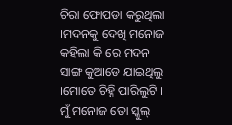ଚିରା ଫୋପଡା କରୁଥିଲା ।ମଦନକୁ ଦେଖି ମନୋଜ କହିଲା କି ରେ ମଦନ ସାଙ୍ଗ କୁଆଡେ ଯାଇଥିଲୁ ।ମୋତେ ଚିହ୍ନି ପାରିଲୁଟି । ମୁଁ ମନୋଜ ତୋ ସ୍କୁଲ୍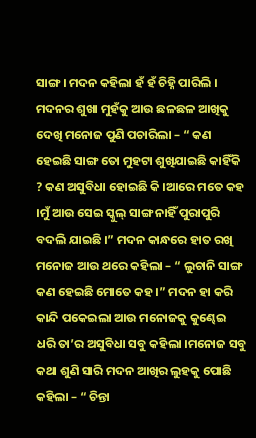ସାଙ୍ଗ । ମଦନ କହିଲା ହଁ ହଁ ଚିହ୍ନି ପାରିଲି । ମଦନର ଶୁଖା ମୁହଁକୁ ଆଉ ଛଳଛଳ ଆଖିକୁ ଦେଖି ମନୋଜ ପୁଣି ପଚାରିଲା – “ କଣ ହେଇଛି ସାଙ୍ଗ ତୋ ମୁହଟା ଶୁଖିଯାଇଛି କାହିଁକି ? କଣ ଅସୁବିଧା ହୋଇଛି କି ।ଆରେ ମତେ କହ ।ମୁଁ ଆଉ ସେଇ ସ୍କୁଲ୍ ସାଙ୍ଗ ନାହିଁ ପୁରାପୁରି ବଦଲି ଯାଇଛି ।” ମଦନ କାନ୍ଧରେ ହାତ ରଖି ମନୋଜ ଆଉ ଥରେ କହିଲା – “ ଲୁଚାନି ସାଙ୍ଗ କଣ ହେଇଛି ମୋତେ କହ ।” ମଦନ ହା କରି କାନ୍ଦି ପକେଇଲା ଆଉ ମନୋଜକୁ କୁଣ୍ଢେଇ ଧରି ତା’ର ଅସୁବିଧା ସବୁ କହିଲା ।ମନୋଜ ସବୁ କଥା ଶୁଣି ସାରି ମଦନ ଆଖିର ଲୁହକୁ ପୋଛି କହିଲା – “ ଚିନ୍ତା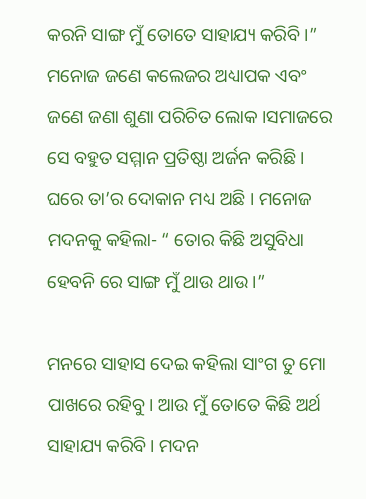କରନି ସାଙ୍ଗ ମୁଁ ତୋତେ ସାହାଯ୍ୟ କରିବି ।” ମନୋଜ ଜଣେ କଲେଜର ଅଧ୍ୟାପକ ଏବଂ ଜଣେ ଜଣା ଶୁଣା ପରିଚିତ ଲୋକ ।ସମାଜରେ ସେ ବହୁତ ସମ୍ମାନ ପ୍ରତିଷ୍ଠା ଅର୍ଜନ କରିଛି । ଘରେ ତା’ର ଦୋକାନ ମଧ୍ୟ ଅଛି । ମନୋଜ ମଦନକୁ କହିଲା- “ ତୋର କିଛି ଅସୁବିଧା ହେବନି ରେ ସାଙ୍ଗ ମୁଁ ଥାଉ ଥାଉ ।”

ମନରେ ସାହାସ ଦେଇ କହିଲା ସାଂଗ ତୁ ମୋ ପାଖରେ ରହିବୁ। ଆଉ ମୁଁ ତୋତେ କିଛି ଅର୍ଥ ସାହାଯ୍ୟ କରିବି। ମଦନ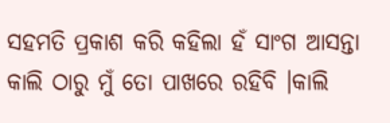ସହମତି ପ୍ରକାଶ କରି କହିଲା ହଁ ସାଂଗ ଆସନ୍ତା କାଲି ଠାରୁ ମୁଁ ତୋ ପାଖରେ ରହିବି ।କାଲି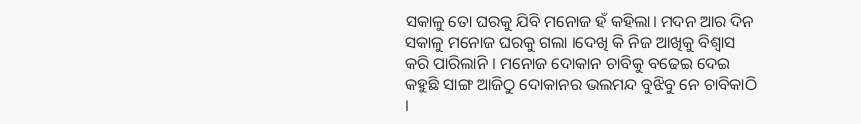ସକାଳୁ ତୋ ଘରକୁ ଯିବି ମନୋଜ ହଁ କହିଲା। ମଦନ ଆର ଦିନ ସକାଳୁ ମନୋଜ ଘରକୁ ଗଲା ।ଦେଖି କି ନିଜ ଆଖିକୁ ବିଶ୍ୱାସ କରି ପାରିଲାନି । ମନୋଜ ଦୋକାନ ଚାବିକୁ ବଢେଇ ଦେଇ କହୁଛି ସାଙ୍ଗ ଆଜିଠୁ ଦୋକାନର ଭଲମନ୍ଦ ବୁଝିବୁ ନେ ଚାବିକାଠି ।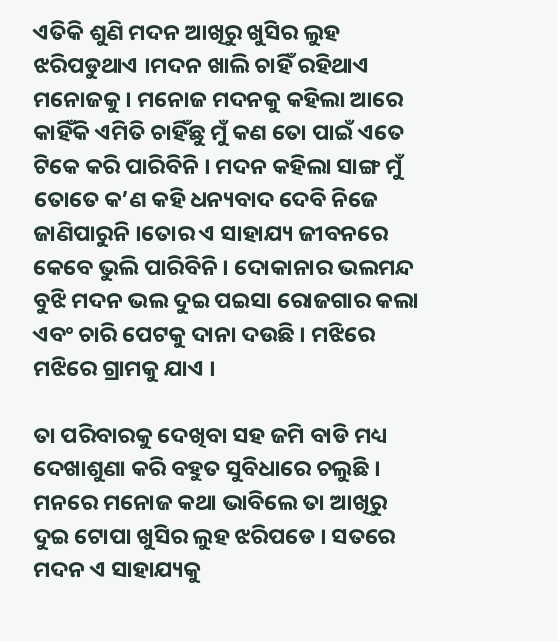ଏତିକି ଶୁଣି ମଦନ ଆଖିରୁ ଖୁସିର ଲୁହ ଝରିପଡୁଥାଏ ।ମଦନ ଖାଲି ଚାହିଁ ରହିଥାଏ ମନୋଜକୁ । ମନୋଜ ମଦନକୁ କହିଲା ଆରେ କାହିଁକି ଏମିତି ଚାହିଁଛୁ ମୁଁ କଣ ତୋ ପାଇଁ ଏତେ ଟିକେ କରି ପାରିବିନି । ମଦନ କହିଲା ସାଙ୍ଗ ମୁଁ ତୋତେ କ’ଣ କହି ଧନ୍ୟବାଦ ଦେବି ନିଜେ ଜାଣିପାରୁନି ।ତୋର ଏ ସାହାଯ୍ୟ ଜୀବନରେ କେବେ ଭୁଲି ପାରିବିନି । ଦୋକାନାର ଭଲମନ୍ଦ ବୁଝି ମଦନ ଭଲ ଦୁଇ ପଇସା ରୋଜଗାର କଲା ଏବଂ ଚାରି ପେଟକୁ ଦାନା ଦଉଛି । ମଝିରେ ମଝିରେ ଗ୍ରାମକୁ ଯାଏ ।

ତା ପରିବାରକୁ ଦେଖିବା ସହ ଜମି ବାଡି ମଧ୍ୟ ଦେଖାଶୁଣା କରି ବହୁତ ସୁବିଧାରେ ଚଲୁଛି । ମନରେ ମନୋଜ କଥା ଭାବିଲେ ତା ଆଖିରୁ ଦୁଇ ଟୋପା ଖୁସିର ଲୁହ ଝରିପଡେ । ସତରେ ମଦନ ଏ ସାହାଯ୍ୟକୁ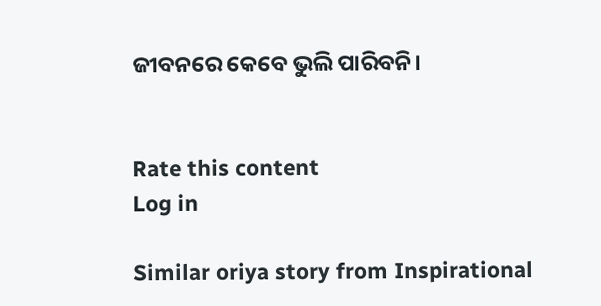ଜୀବନରେ କେବେ ଭୁଲି ପାରିବନି।


Rate this content
Log in

Similar oriya story from Inspirational